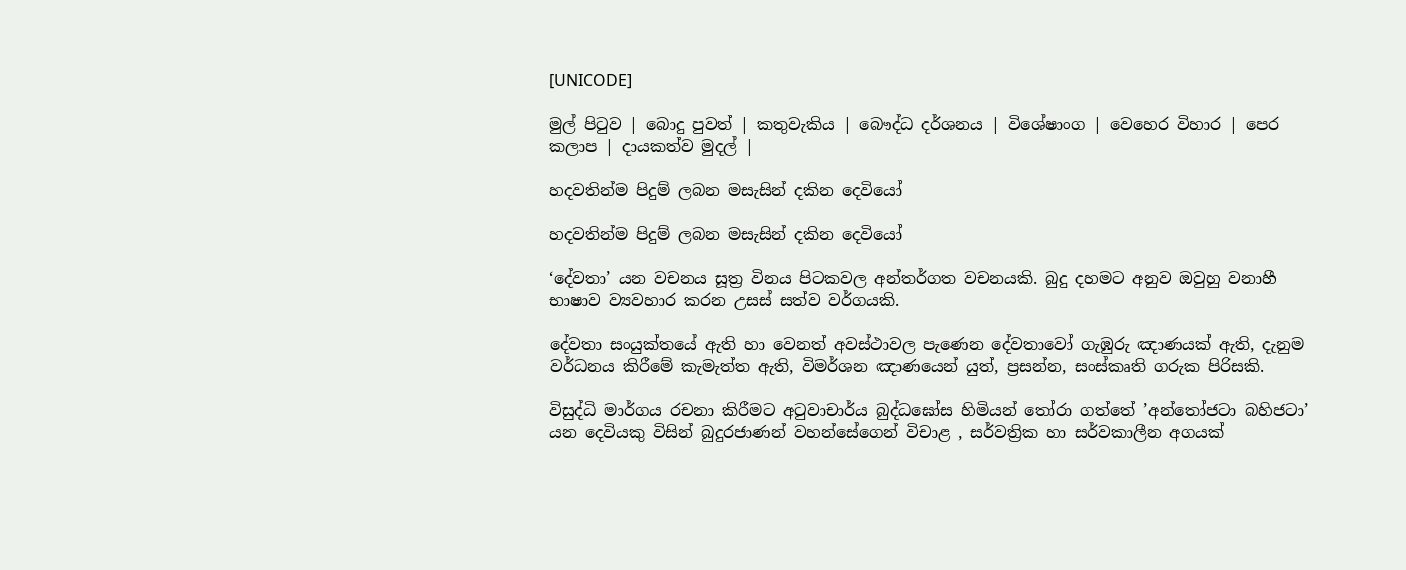[UNICODE]

මුල් පිටුව | බොදු පුවත් | කතුවැකිය | බෞද්ධ දර්ශනය | විශේෂාංග | වෙහෙර විහාර | පෙර කලාප | දායකත්ව මුදල් |

හදවතින්ම පිදුම් ලබන මසැසින් දකින දෙවියෝ

හදවතින්ම පිදුම් ලබන මසැසින් දකින දෙවියෝ

‘දේවතා’ යන වචනය සූත්‍ර විනය පිටකවල අන්තර්ගත වචනයකි. බුදු දහමට අනුව ඔවුහු වනාහී භාෂාව ව්‍යවහාර කරන උසස් සත්ව වර්ගයකි.

දේවතා සංයුක්තයේ ඇති හා වෙනත් අවස්ථාවල පැණෙන දේවතාවෝ ගැඹුරු ඤාණයක් ඇති, දැනුම වර්ධනය කිරීමේ කැමැත්ත ඇති, විමර්ශන ඤාණයෙන් යුත්, ප්‍රසන්න, සංස්කෘති ගරුක පිරිසකි.

විසුද්ධි මාර්ගය රචනා කිරීමට අටුවාචාර්ය බුද්ධඝෝස හිමියන් තෝරා ගත්තේ ’අන්තෝජටා බහිජටා’ යන දෙවියකු විසින් බුදුරජාණන් වහන්සේගෙන් විචාළ , සර්වත්‍රික හා සර්වකාලීන අගයක්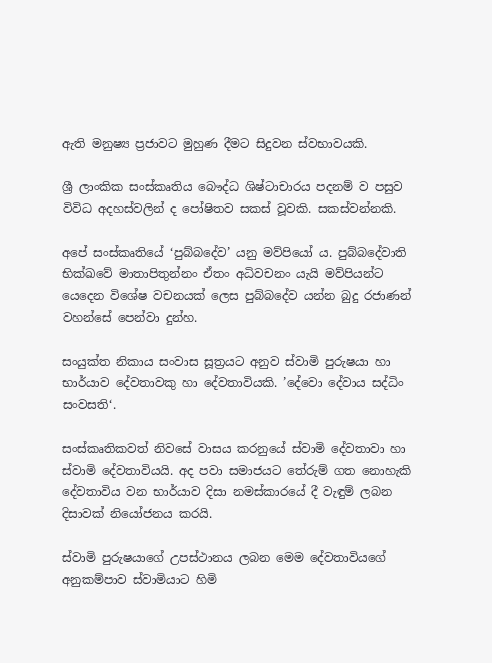ඇති මනුෂ්‍ය ප්‍රජාවට මුහුණ දීමට සිදුවන ස්වභාවයකි.

ශ්‍රී ලාංකික සංස්කෘතිය බෞද්ධ ශිෂ්ටාචාරය පදනම් ව පසුව විවිධ අදහස්වලින් ද පෝෂිතව සකස් වූවකි. සකස්වන්නකි.

අපේ සංස්කෘතියේ ‘පුබ්බදේව’ යනු මව්පියෝ ය. පුබ්බදේවාති භික්ඛවේ මාතාපිතුන්නං ඒතං අධිවචනං යැයි මව්පියන්ට යෙදෙන විශේෂ වචනයක් ලෙස පුබ්බදේව යන්න බුදු රජාණන් වහන්සේ පෙන්වා දුන්හ.

සංයුක්ත නිකාය සංවාස සූත්‍රයට අනුව ස්වාමි පුරුෂයා හා භාර්යාව දේවතාවකු හා දේවතාවියකි. ’දේවො දේවාය සද්ධිං සංවසති‘.

සංස්කෘතිකවත් නිවසේ වාසය කරනුයේ ස්වාමි දේවතාවා හා ස්වාමි දේවතාවියයි. අද පවා සමාජයට තේරුම් ගත නොහැකි දේවතාවිය වන භාර්යාව දිසා නමස්කාරයේ දී වැඳුම් ලබන දිසාවක් නියෝජනය කරයි.

ස්වාමි පුරුෂයාගේ උපස්ථානය ලබන මෙම දේවතාවියගේ අනුකම්පාව ස්වාමියාට හිමි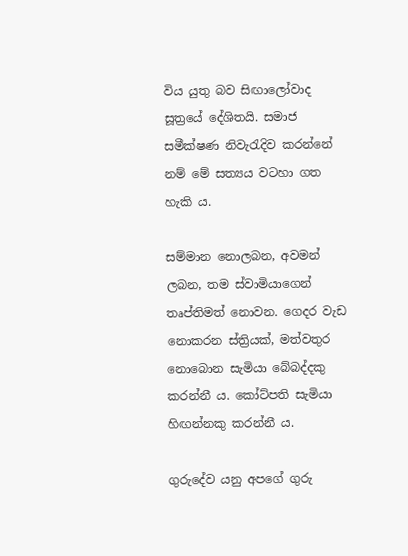විය යුතු බව සිඟාලෝවාද සූත්‍රයේ දේශිතයි. සමාජ සමීක්ෂණ නිවැරැදිව කරන්නේ නම් මේ සත්‍යය වටහා ගත හැකි ය.

සම්මාන නොලබන, අවමන් ලබන, තම ස්වාමියාගෙන් තෘප්තිමත් නොවන. ගෙදර වැඩ නොකරන ස්ත්‍රියක්, මත්වතුර නොබොන සැමියා බේබද්දකු කරන්නී ය. කෝට්පති සැමියා හිඟන්නකු කරන්නී ය.

ගුරුදේව යනු අපගේ ගුරු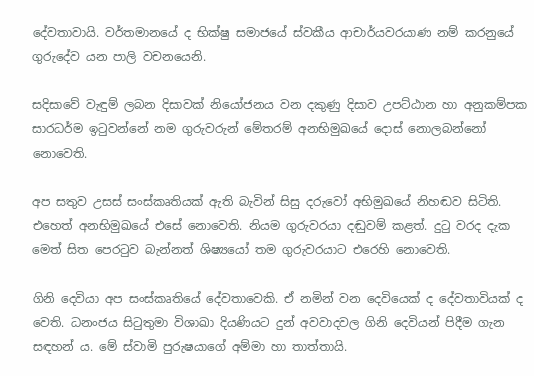දේවතාවායි. වර්තමානයේ ද භික්ෂු සමාජයේ ස්වකීය ආචාර්යවරයාණ නම් කරනුයේ ගුරුදේව යන පාලි වචනයෙනි.

සදිසාවේ වැඳුම් ලබන දිසාවක් නියෝජනය වන දකුණු දිසාව උපට්ඨාන හා අනුකම්පක සාරධර්ම ඉටුවන්නේ නම ගුරුවරුන් මේතරම් අනභිමුඛයේ දොස් නොලබන්නෝ නොවෙති.

අප සතුව උසස් සංස්කෘතියක් ඇති බැවින් සිසු දරුවෝ අභිමුඛයේ නිහඬව සිටිති. එහෙත් අනභිමුඛයේ එසේ නොවෙති. නියම ගුරුවරයා දඬුවම් කළත්. දුටු වරද දැක මෙත් සිත පෙරටුව බැන්නත් ශිෂ්‍යයෝ තම ගුරුවරයාට එරෙහි නොවෙති.

ගිනි දෙවියා අප සංස්කෘතියේ දේවතාවෙකි. ඒ නමින් වන දෙවියෙක් ද දේවතාවියක් ද වෙති. ධනංජය සිටුතුමා විශාඛා දියණියට දුන් අවවාදවල ගිනි දෙවියන් පිදීම ගැන සඳහන් ය. මේ ස්වාමි පුරුෂයාගේ අම්මා හා තාත්තායි.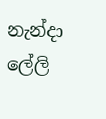නැන්දා ලේලි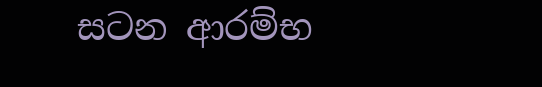සටන ආරම්භ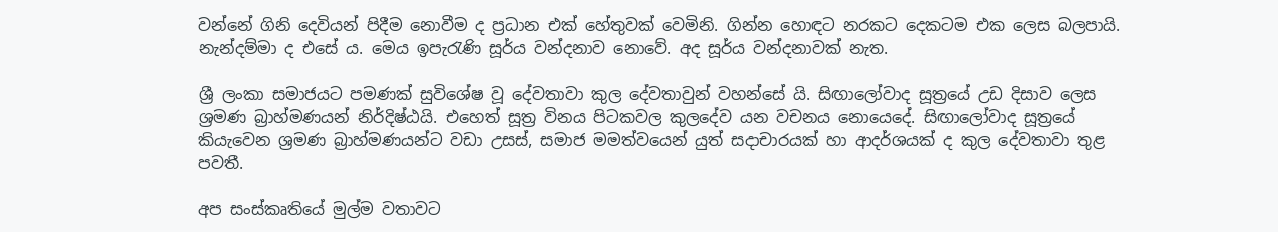වන්නේ ගිනි දෙවියන් පිදීම නොවීම ද ප්‍රධාන එක් හේතුවක් වෙමිනි. ගින්න හොඳට නරකට දෙකටම එක ලෙස බලපායි. නැන්දම්මා ද එසේ ය. මෙය ඉපැරැණි සූර්ය වන්දනාව නොවේ. අද සූර්ය වන්දනාවක් නැත.

ශ්‍රී ලංකා සමාජයට පමණක් සුවිශේෂ වූ දේවතාවා කුල දේවතාවුන් වහන්සේ යි. සිඟාලෝවාද සූත්‍රයේ උඩ දිසාව ලෙස ශ්‍රමණ බ්‍රාහ්මණයන් නිර්දිෂ්ඨයි. එහෙත් සූත්‍ර විනය පිටකවල කුලදේව යන වචනය නොයෙදේ. සිඟාලෝවාද සූත්‍රයේ කියැවෙන ශ්‍රමණ බ්‍රාහ්මණයන්ට වඩා උසස්, සමාජ මමත්වයෙන් යුත් සදාචාරයක් හා ආදර්ශයක් ද කුල දේවතාවා තුළ පවතී.

අප සංස්කෘතියේ මුල්ම වතාවට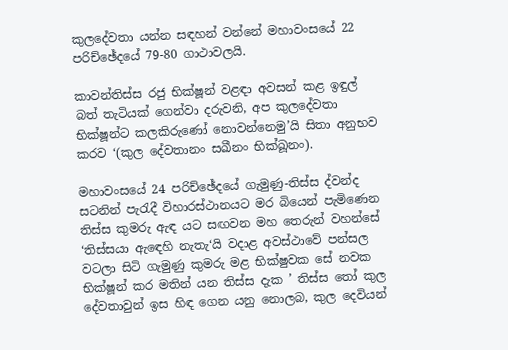කුලදේවතා යන්න සඳහන් වන්නේ මහාවංසයේ 22 පරිච්ඡේදයේ 79-80 ගාථාවලයි.

කාවන්තිස්ස රජු භික්ෂූන් වළඳා අවසන් කළ ඉඳුල් බත් තැටියක් ගෙන්වා දරුවනි, අප කුලදේවතා භික්ෂූන්ට කලකිරුණෝ නොවන්නෙමු’යි සිතා අනුභව කරව ‘(කුල දේවතානං සඛීනං භික්ඛූනං).

මහාවංසයේ 24 පරිච්ඡේදයේ ගැමුණු-තිස්ස ද්වන්ද සටනින් පැරැදී විහාරස්ථානයට මර බියෙන් පැමිණෙන තිස්ස කුමරු ඇඳ යට සඟවන මහ තෙරුන් වහන්සේ ‘තිස්සයා ඇඳෙහි නැතැ‘යි වදාළ අවස්ථාවේ පන්සල වටලා සිටි ගැමුණු කුමරු මළ භික්ෂුවක සේ නවක භික්ෂූන් කර මතින් යන තිස්ස දැක ’ තිස්ස තෝ කුල දේවතාවුන් ඉස හිඳ ගෙන යනු නොලබ, කුල දෙවියන්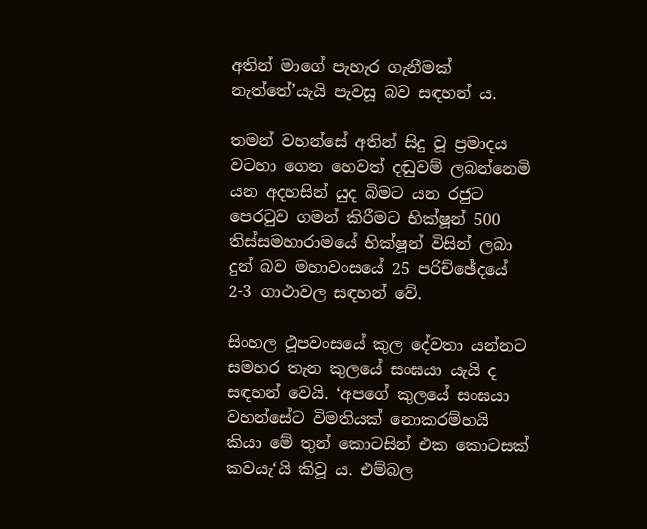අතින් මාගේ පැහැර ගැනීමක් නැත්තේ’යැයි පැවසූ බව සඳහන් ය.

තමන් වහන්සේ අතින් සිදු වූ ප්‍රමාදය වටහා ගෙන හෙවත් දඬුවම් ලබන්නෙමි යන අදහසින් යුද බිමට යන රජුට පෙරටුව ගමන් කිරීමට භික්ෂූන් 500 තිස්සමහාරාමයේ භික්ෂූන් විසින් ලබා දුන් බව මහාවංසයේ 25 පරිච්ඡේදයේ 2-3 ගාථාවල සඳහන් වේ.

සිංහල ථූපවංසයේ කුල දේවතා යන්නට සමහර තැන කුලයේ සංඝයා යැයි ද සඳහන් වෙයි. ‘අපගේ කුලයේ සංඝයා වහන්සේට විමතියක් නොකරම්හයි කියා මේ තුන් කොටසින් එක කොටසක් කවයැ‘යි කිවූ ය. එම්බල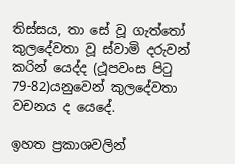තිස්සය, තා සේ වූ ගැත්තෝ කුලදේවතා වූ ස්වාමි දරුවන් කරින් යෙද්ද (ථූපවංස පිටු 79-82)යනුවෙන් කුලදේවතා වචනය ද යෙදේ.

ඉහත ප්‍රකාශවලින්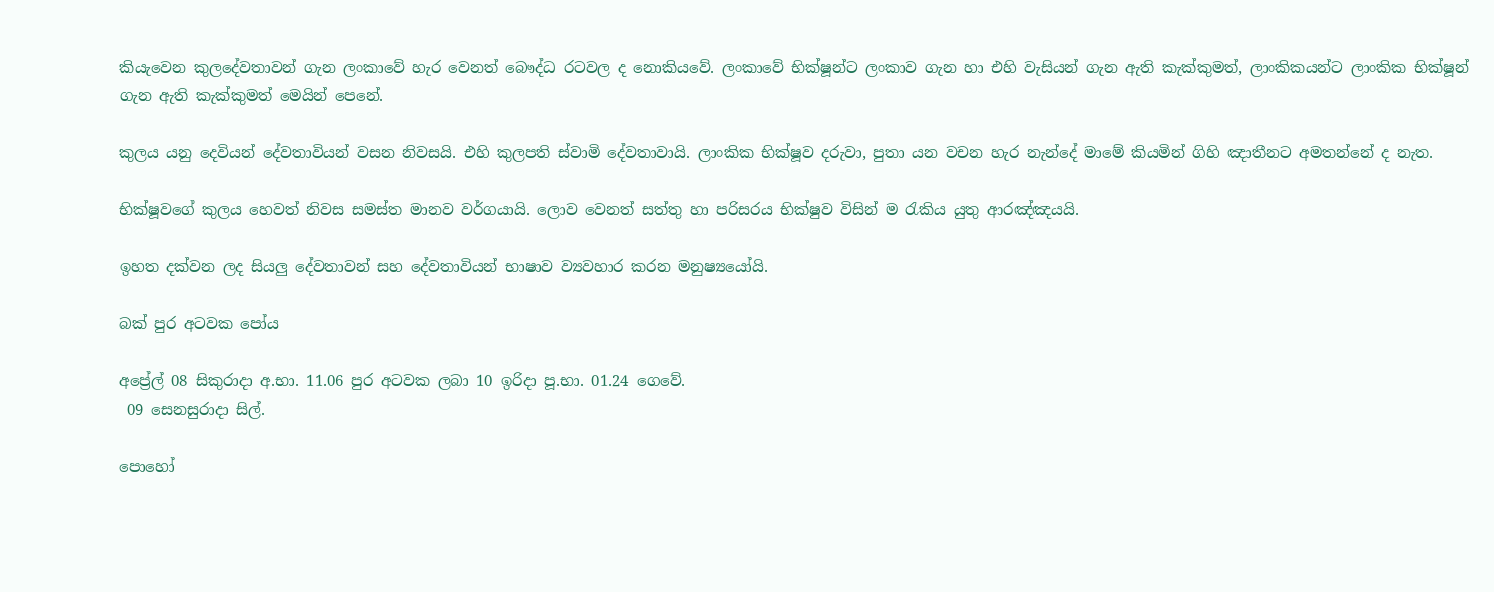කියැවෙන කුලදේවතාවන් ගැන ලංකාවේ හැර වෙනත් බෞද්ධ රටවල ද නොකියවේ. ලංකාවේ භික්ෂූන්ට ලංකාව ගැන හා එහි වැසියන් ගැන ඇති කැක්කුමත්, ලාංකිකයන්ට ලාංකික භික්ෂූන් ගැන ඇති කැක්කුමත් මෙයින් පෙනේ.

කුලය යනු දෙවියන් දේවතාවියන් වසන නිවසයි. එහි කුලපති ස්වාමි දේවතාවායි. ලාංකික භික්ෂූව දරුවා, පුතා යන වචන හැර නැන්දේ මාමේ කියමින් ගිහි ඤාතීනට අමතන්නේ ද නැත.

භික්ෂූවගේ කුලය හෙවත් නිවස සමස්ත මානව වර්ගයායි. ලොව වෙනත් සත්තු හා පරිසරය භික්ෂුව විසින් ම රැකිය යුතු ආරඤ්ඤයයි.

ඉහත දක්වන ලද සියලු දේවතාවන් සහ දේවතාවියන් භාෂාව ව්‍යවහාර කරන මනුෂ්‍යයෝයි.

බක් පුර අටවක පෝය

අප්‍රේල් 08 සිකුරාදා අ.භා. 11.06 පුර අටවක ලබා 10 ඉරිදා පූ.භා. 01.24 ගෙවේ.
 09 සෙනසුරාදා සිල්.

පොහෝ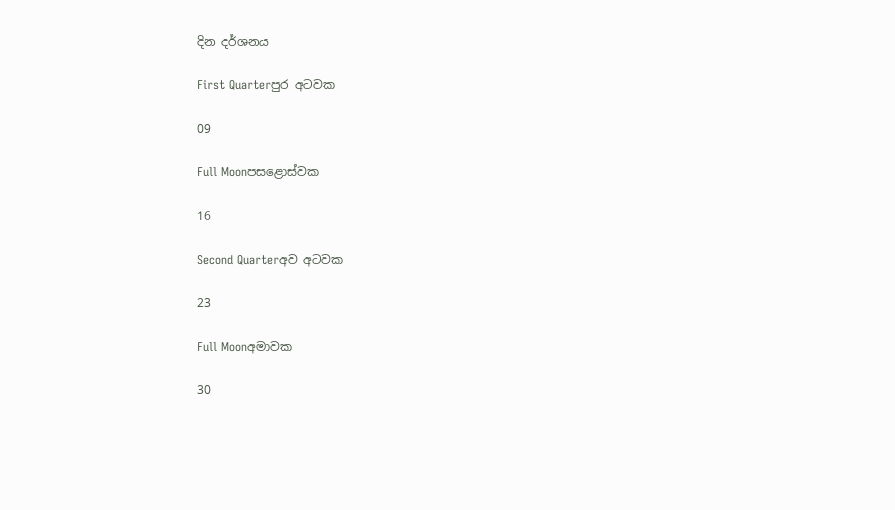දින දර්ශනය

First Quarterපුර අටවක

09

Full Moonපසළොස්වක

16

Second Quarterඅව අටවක

23

Full Moonඅමාවක

30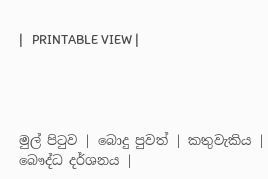|   PRINTABLE VIEW |




මුල් පිටුව | බොදු පුවත් | කතුවැකිය | බෞද්ධ දර්ශනය |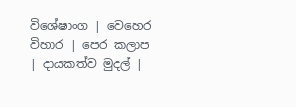විශේෂාංග | වෙහෙර විහාර | පෙර කලාප | දායකත්ව මුදල් |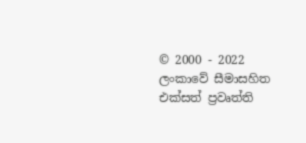© 2000 - 2022 ලංකාවේ සීමාසහිත එක්සත් ප්‍රවෘත්ති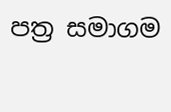පත්‍ර සමාගම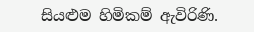සියළුම හිමිකම් ඇවිරිණි.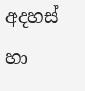අදහස් හා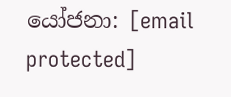යෝජනා: [email protected]